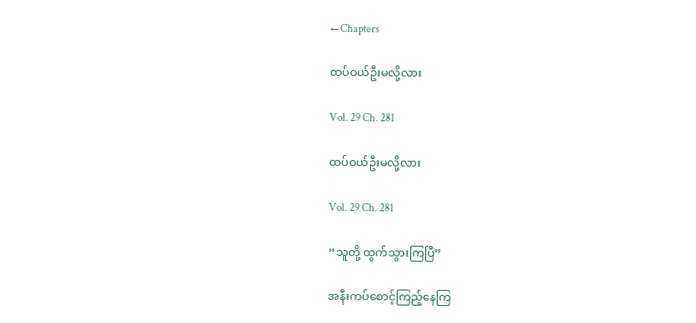← Chapters

ထပ်ဝယ်ဦးမလို့လား

Vol. 29 Ch. 281

ထပ်ဝယ်ဦးမလို့လား

Vol. 29 Ch. 281

“သူတို့ ထွက်သွားကြပြီ”

အနီးကပ်စောင့်ကြည့်နေကြ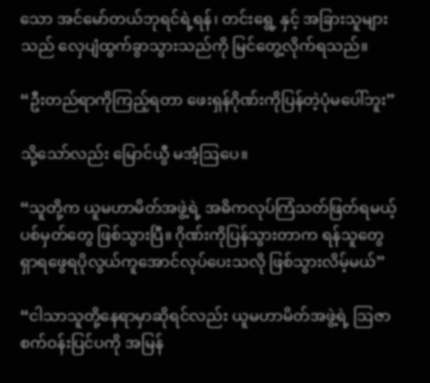သော အင်မော်တယ်ဘုရင်ရဲ့ရန်၊ တင်းရွေ့ နှင့် အခြားသူများသည် လှေပျံထွက်ခွာသွားသည်ကို မြင်တွေ့လိုက်ရသည်။

“ဦးတည်ရာကိုကြည့်ရတာ ဖေးရှန်ဂိုဏ်းကိုပြန်တဲ့ပုံမပေါ်ဘူး”

သို့သော်လည်း မြောင်ယွီ မအံ့ဩပေ။

“သူတို့က ယူမဟာမိတ်အဖွဲ့ရဲ့ အဓိကလုပ်ကြံသတ်ဖြတ်ရမယ့်ပစ်မှတ်တွေ ဖြစ်သွားပြီ။ ဂိုဏ်းကိုပြန်သွားတာက ရန်သူတွေရှာရဖွေရပိုလွယ်ကူအောင်လုပ်ပေးသလို ဖြစ်သွားလိမ့်မယ်”

“ငါသာသူတို့နေရာမှာဆိုရင်လည်း ယူမဟာမိတ်အဖွဲ့ရဲ့ ဩဇာစက်ဝန်းပြင်ပကို အမြန်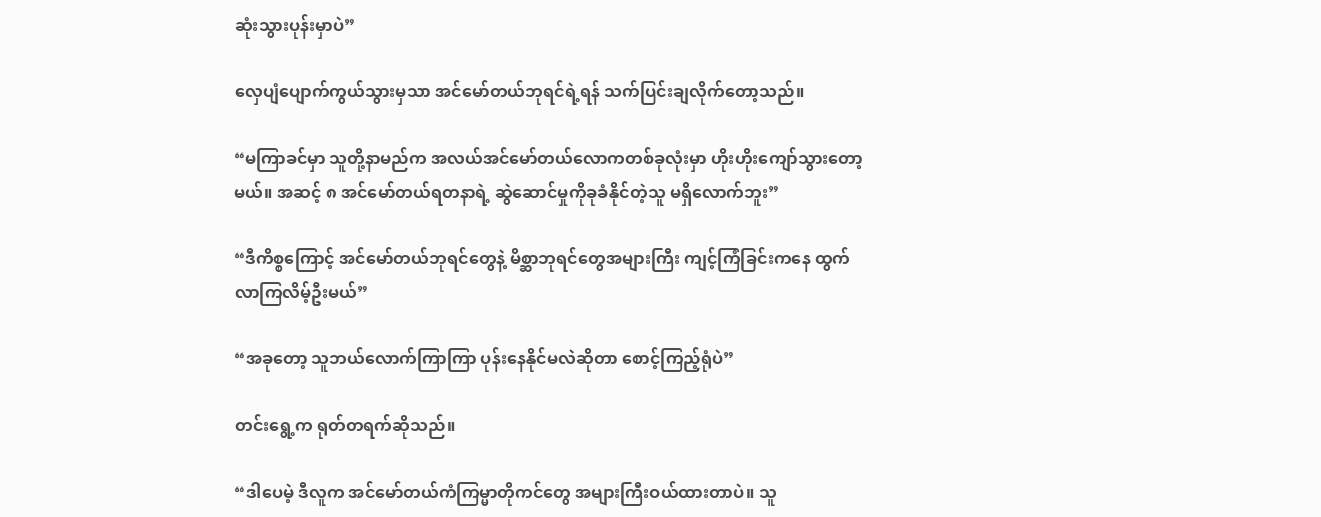ဆုံးသွားပုန်းမှာပဲ”

လှေပျံပျောက်ကွယ်သွားမှသာ အင်မော်တယ်ဘုရင်ရဲ့ရန် သက်ပြင်းချလိုက်တော့သည်။

“မကြာခင်မှာ သူတို့နာမည်က အလယ်အင်မော်တယ်လောကတစ်ခုလုံးမှာ ဟိုးဟိုးကျော်သွားတော့မယ်။ အဆင့် ၈ အင်မော်တယ်ရတနာရဲ့ ဆွဲဆောင်မှုကိုခုခံနိုင်တဲ့သူ မရှိလောက်ဘူး”

“ဒီကိစ္စကြောင့် အင်မော်တယ်ဘုရင်တွေနဲ့ မိစ္ဆာဘုရင်တွေအများကြီး ကျင့်ကြံခြင်းကနေ ထွက်လာကြလိမ့်ဦးမယ်”

“အခုတော့ သူဘယ်လောက်ကြာကြာ ပုန်းနေနိုင်မလဲဆိုတာ စောင့်ကြည့်ရုံပဲ”

တင်းရွေ့က ရုတ်တရက်ဆိုသည်။

“ဒါပေမဲ့ ဒီလူက အင်မော်တယ်ကံကြမ္မာတိုကင်တွေ အများကြီးဝယ်ထားတာပဲ။ သူ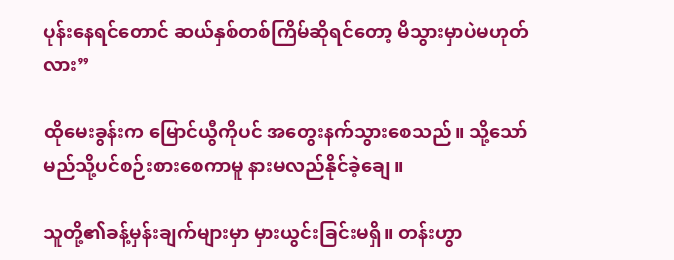ပုန်းနေရင်တောင် ဆယ်နှစ်တစ်ကြိမ်ဆိုရင်တော့ မိသွားမှာပဲမဟုတ်လား”

ထိုမေးခွန်းက မြောင်ယွီကိုပင် အတွေးနက်သွားစေသည်။ သို့သော် မည်သို့ပင်စဉ်းစားစေကာမူ နားမလည်နိုင်ခဲ့ချေ။

သူတို့၏ခန့်မှန်းချက်များမှာ မှားယွင်းခြင်းမရှိ။ တန်းဟွာ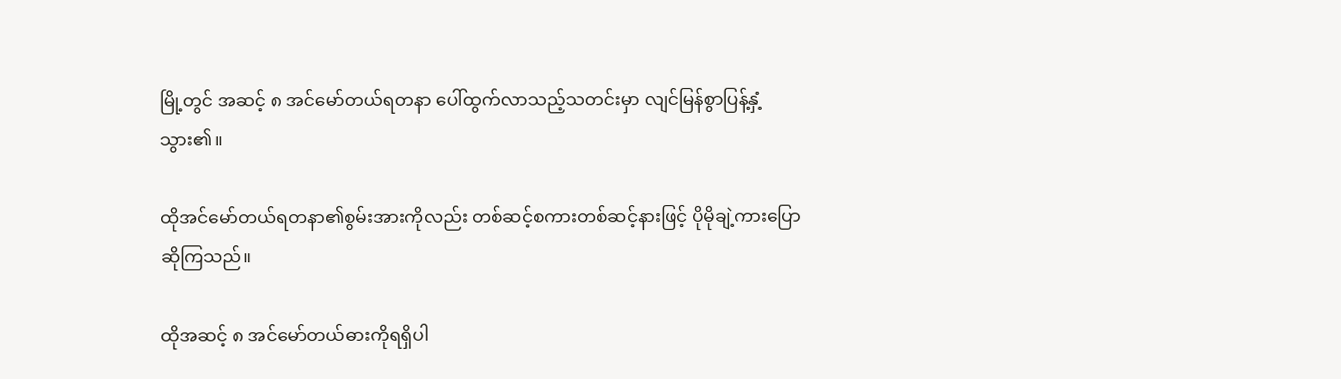မြို့တွင် အဆင့် ၈ အင်မော်တယ်ရတနာ ပေါ်ထွက်လာသည့်သတင်းမှာ လျင်မြန်စွာပြန့်နှံ့သွား၏။

ထိုအင်မော်တယ်ရတနာ၏စွမ်းအားကိုလည်း တစ်ဆင့်စကားတစ်ဆင့်နားဖြင့် ပိုမိုချဲ့ကားပြောဆိုကြသည်။

ထိုအဆင့် ၈ အင်မော်တယ်ဓားကိုရရှိပါ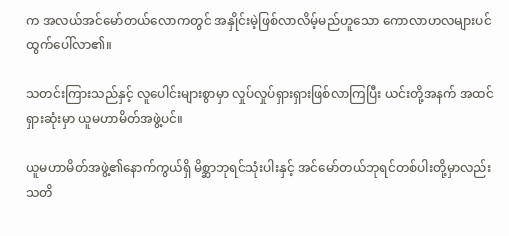က အလယ်အင်မော်တယ်လောကတွင် အနှိုင်းမဲ့ဖြစ်လာလိမ့်မည်ဟူသော ကောလာဟလများပင် ထွက်ပေါ်လာ၏။

သတင်းကြားသည်နှင့် လူပေါင်းများစွာမှာ လှုပ်လှုပ်ရှားရှားဖြစ်လာကြပြီး ယင်းတို့အနက် အထင်ရှားဆုံးမှာ ယူမဟာမိတ်အဖွဲ့ပင်။

ယူမဟာမိတ်အဖွဲ့၏နောက်ကွယ်ရှိ မိစ္ဆာဘုရင်သုံးပါးနှင့် အင်မော်တယ်ဘုရင်တစ်ပါးတို့မှာလည်း သတိ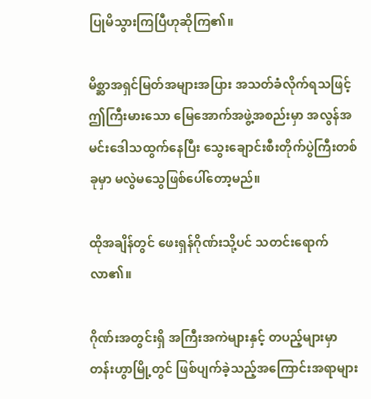ပြုမိသွားကြပြီဟုဆိုကြ၏။

မိစ္ဆာအရှင်မြတ်အများအပြား အသတ်ခံလိုက်ရသဖြင့် ဤကြီးမားသော မြေအောက်အဖွဲ့အစည်းမှာ အလွန်အမင်းဒေါသထွက်နေပြီး သွေးချောင်းစီးတိုက်ပွဲကြီးတစ်ခုမှာ မလွဲမသွေဖြစ်ပေါ်တော့မည်။

ထိုအချိန်တွင် ဖေးရှန်ဂိုဏ်းသို့ပင် သတင်းရောက်လာ၏။

ဂိုဏ်းအတွင်းရှိ အကြီးအကဲများနှင့် တပည့်များမှာ တန်းဟွာမြို့တွင် ဖြစ်ပျက်ခဲ့သည့်အကြောင်းအရာများ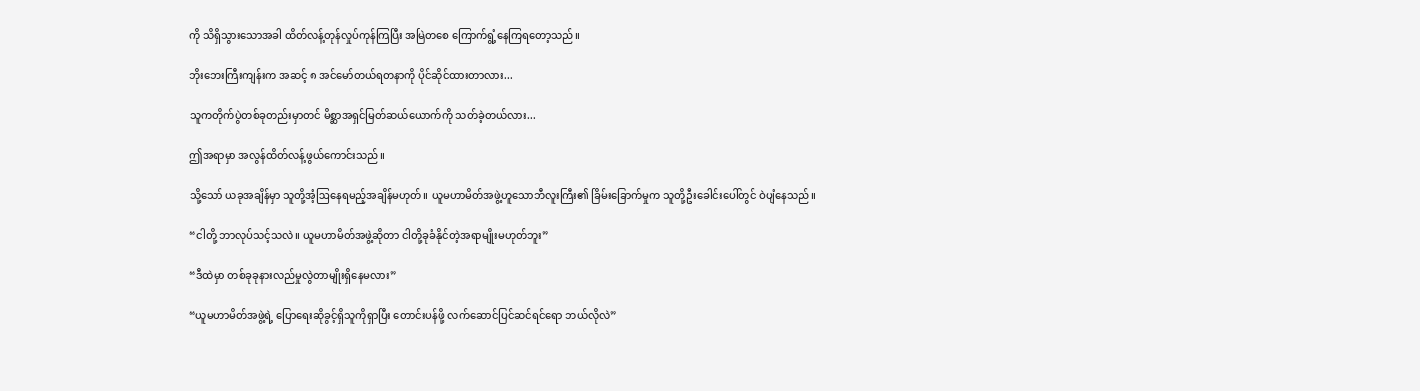ကို သိရှိသွားသောအခါ ထိတ်လန့်တုန်လှုပ်ကုန်ကြပြီး အမြဲတစေ ကြောက်ရွံ့နေကြရတော့သည်။

ဘိုးဘေးကြီးကျန်းက အဆင့် ၈ အင်မော်တယ်ရတနာကို ပိုင်ဆိုင်ထားတာလား...

သူကတိုက်ပွဲတစ်ခုတည်းမှာတင် မိစ္ဆာအရှင်မြတ်ဆယ်ယောက်ကို သတ်ခဲ့တယ်လား...

ဤအရာမှာ အလွန်ထိတ်လန့်ဖွယ်ကောင်းသည်။

သို့သော် ယခုအချိန်မှာ သူတို့အံ့ဩနေရမည့်အချိန်မဟုတ်။ ယူမဟာမိတ်အဖွဲ့ဟူသောဘီလူးကြီး၏ ခြိမ်းခြောက်မှုက သူတို့ဦးခေါင်းပေါ်တွင် ဝဲပျံနေသည်။

“ငါတို့ ဘာလုပ်သင့်သလဲ။ ယူမဟာမိတ်အဖွဲ့ဆိုတာ ငါတို့ခုခံနိုင်တဲ့အရာမျိုးမဟုတ်ဘူး”

“ဒီထဲမှာ တစ်ခုခုနားလည်မှုလွဲတာမျိုးရှိနေမလား”

“ယူမဟာမိတ်အဖွဲ့ရဲ့ ပြောရေးဆိုခွင့်ရှိသူကိုရှာပြီး တောင်းပန်ဖို့ လက်ဆောင်ပြင်ဆင်ရင်ရော ဘယ်လိုလဲ”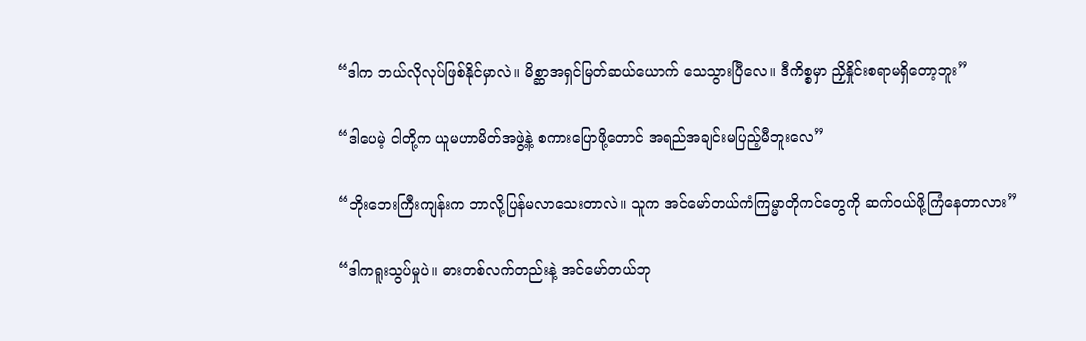“ဒါက ဘယ်လိုလုပ်ဖြစ်နိုင်မှာလဲ။ မိစ္ဆာအရှင်မြတ်ဆယ်ယောက် သေသွားပြီလေ။ ဒီကိစ္စမှာ ညှိနှိုင်းစရာမရှိတော့ဘူး”

“ဒါပေမဲ့ ငါတို့က ယူမဟာမိတ်အဖွဲ့နဲ့ စကားပြောဖို့တောင် အရည်အချင်းမပြည့်မီဘူးလေ”

“ဘိုးဘေးကြီးကျန်းက ဘာလို့ပြန်မလာသေးတာလဲ။ သူက အင်မော်တယ်ကံကြမ္မာတိုကင်တွေကို ဆက်ဝယ်ဖို့ကြံနေတာလား”

“ဒါကရူးသွပ်မှုပဲ။ ဓားတစ်လက်တည်းနဲ့ အင်မော်တယ်ဘု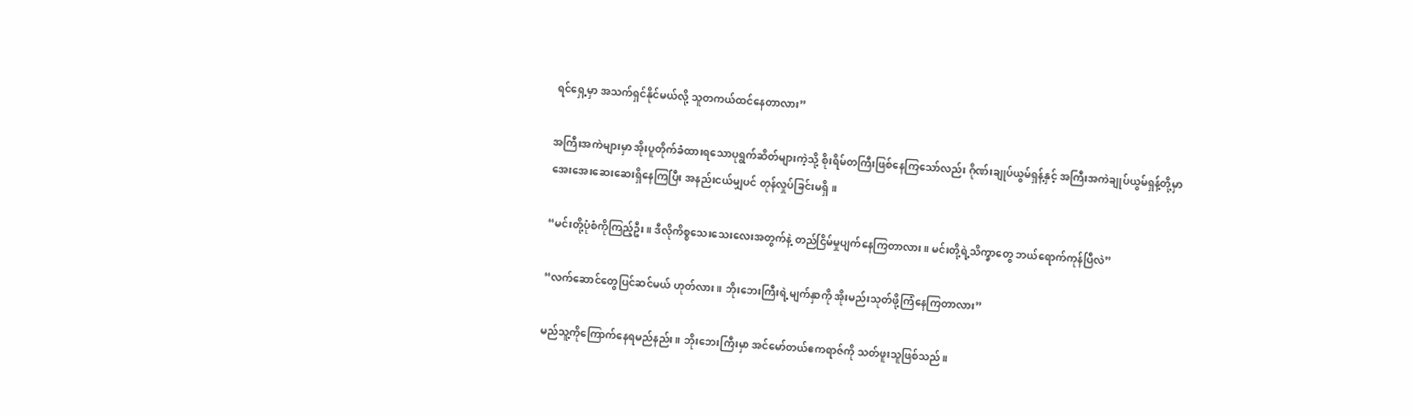ရင်ရှေ့မှာ အသက်ရှင်နိုင်မယ်လို့ သူတကယ်ထင်နေတာလား”

အကြီးအကဲများမှာ အိုးပူတိုက်ခံထားရသောပုရွက်ဆိတ်များကဲ့သို့ စိုးရိမ်တကြီးဖြစ်နေကြသော်လည်း ဂိုဏ်းချုပ်ယွမ်ရှန့်နှင့် အကြီးအကဲချုပ်ယွမ်ရှန့်တို့မှာ အေးအေးဆေးဆေးရှိနေကြပြီး အနည်းငယ်မျှပင် တုန်လှုပ်ခြင်းမရှိ။

“မင်းတို့ပုံစံကိုကြည့်ဦး။ ဒီလိုကိစ္စသေးသေးလေးအတွက်နဲ့ တည်ငြိမ်မှုပျက်နေကြတာလား။ မင်းတို့ရဲ့သိက္ခာတွေ ဘယ်ရောက်ကုန်ပြီလဲ”

“လက်ဆောင်တွေပြင်ဆင်မယ် ဟုတ်လား။ ဘိုးဘေးကြီးရဲ့မျက်နှာကို အိုးမည်းသုတ်ဖို့ကြံနေကြတာလား”

မည်သူ့ကိုကြောက်နေရမည်နည်း။ ဘိုးဘေးကြီးမှာ အင်မော်တယ်ဧကရာဇ်ကို သတ်ဖူးသူဖြစ်သည်။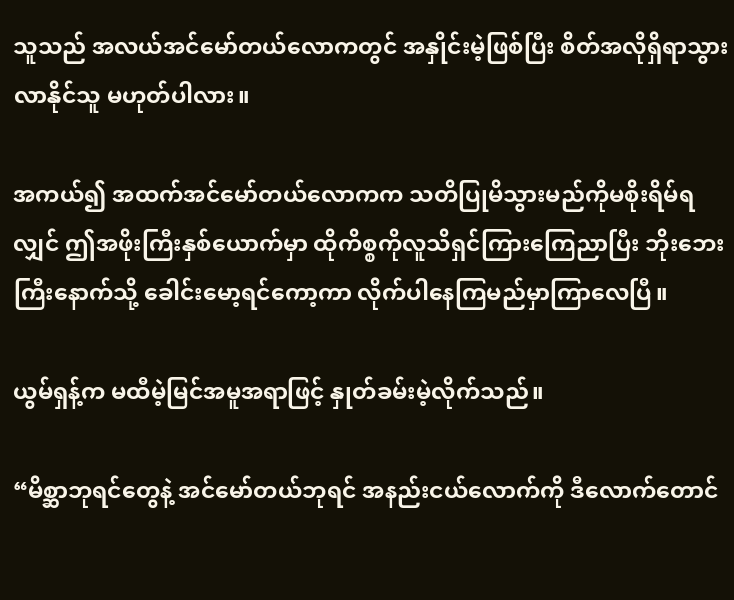သူသည် အလယ်အင်မော်တယ်လောကတွင် အနှိုင်းမဲ့ဖြစ်ပြီး စိတ်အလိုရှိရာသွားလာနိုင်သူ မဟုတ်ပါလား။

အကယ်၍ အထက်အင်မော်တယ်လောကက သတိပြုမိသွားမည်ကိုမစိုးရိမ်ရလျှင် ဤအဖိုးကြီးနှစ်ယောက်မှာ ထိုကိစ္စကိုလူသိရှင်ကြားကြေညာပြီး ဘိုးဘေးကြီးနောက်သို့ ခေါင်းမော့ရင်ကော့ကာ လိုက်ပါနေကြမည်မှာကြာလေပြီ။

ယွမ်ရှန့်က မထီမဲ့မြင်အမူအရာဖြင့် နှုတ်ခမ်းမဲ့လိုက်သည်။

“မိစ္ဆာဘုရင်တွေနဲ့ အင်မော်တယ်ဘုရင် အနည်းငယ်လောက်ကို ဒီလောက်တောင်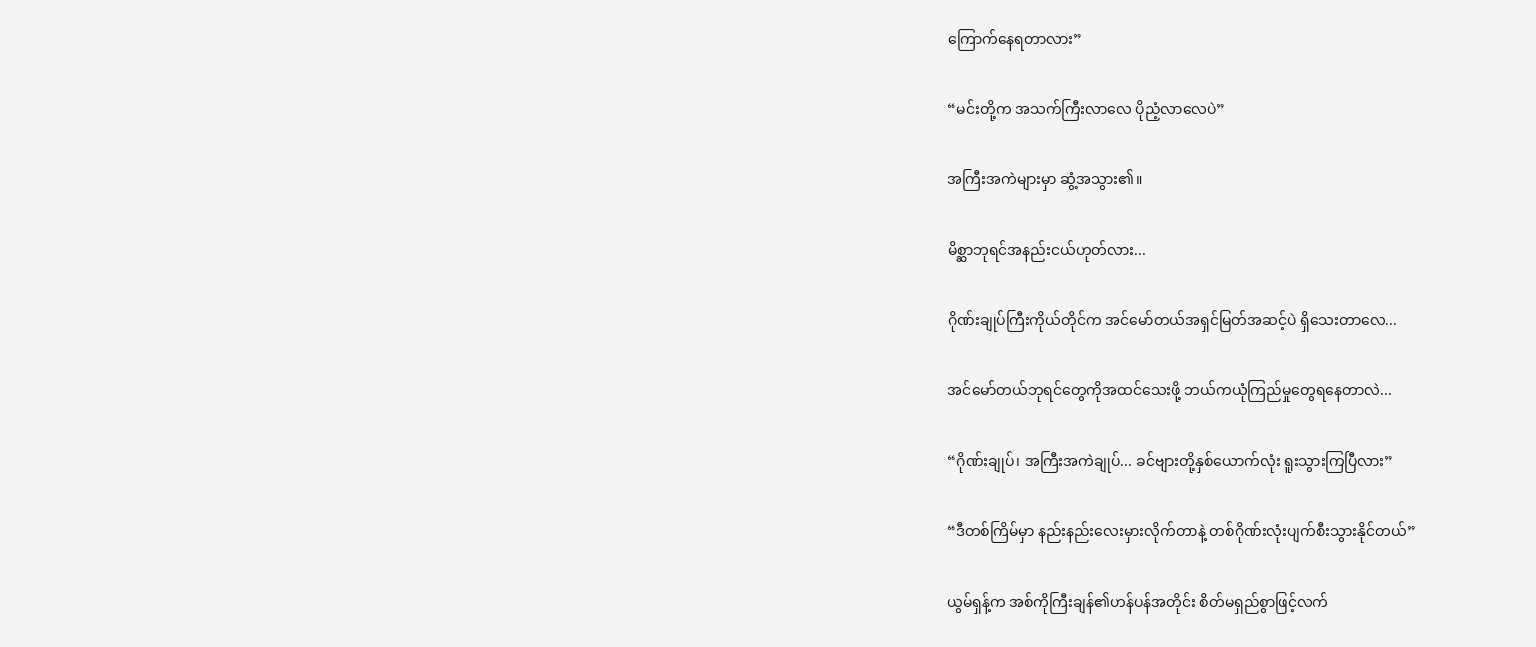ကြောက်နေရတာလား”

“မင်းတို့က အသက်ကြီးလာလေ ပိုညံ့လာလေပဲ”

အကြီးအကဲများမှာ ဆွံ့အသွား၏။

မိစ္ဆာဘုရင်အနည်းငယ်ဟုတ်လား...

ဂိုဏ်းချုပ်ကြီးကိုယ်တိုင်က အင်မော်တယ်အရှင်မြတ်အဆင့်ပဲ ရှိသေးတာလေ...

အင်မော်တယ်ဘုရင်တွေကိုအထင်သေးဖို့ ဘယ်ကယုံကြည်မှုတွေရနေတာလဲ...

“ဂိုဏ်းချုပ်၊ အကြီးအကဲချုပ်... ခင်ဗျားတို့နှစ်ယောက်လုံး ရူးသွားကြပြီလား”

“ဒီတစ်ကြိမ်မှာ နည်းနည်းလေးမှားလိုက်တာနဲ့ တစ်ဂိုဏ်းလုံးပျက်စီးသွားနိုင်တယ်”

ယွမ်ရှန့်က အစ်ကိုကြီးချန်၏ဟန်ပန်အတိုင်း စိတ်မရှည်စွာဖြင့်လက်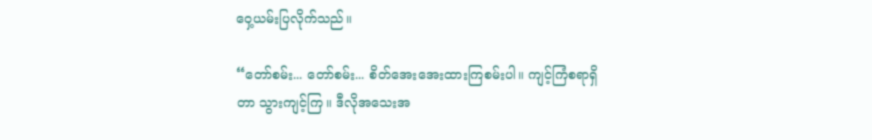ဝှေ့ယမ်းပြလိုက်သည်။

“တော်စမ်း... တော်စမ်း... စိတ်အေးအေးထားကြစမ်းပါ။ ကျင့်ကြံစရာရှိတာ သွားကျင့်ကြ။ ဒီလိုအသေးအ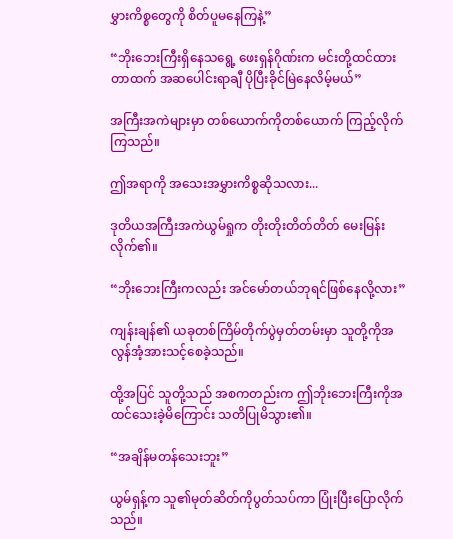မွှားကိစ္စတွေကို စိတ်ပူမနေကြနဲ့”

“ဘိုးဘေးကြီးရှိနေသရွေ့ ဖေးရှန်ဂိုဏ်းက မင်းတို့ထင်ထားတာထက် အဆပေါင်းရာချီ ပိုပြီးခိုင်မြဲနေလိမ့်မယ်”

အကြီးအကဲများမှာ တစ်ယောက်ကိုတစ်ယောက် ကြည့်လိုက်ကြသည်။

ဤအရာကို အသေးအမွှားကိစ္စဆိုသလား...

ဒုတိယအကြီးအကဲယွမ်ရှုက တိုးတိုးတိတ်တိတ် မေးမြန်းလိုက်၏။

“ဘိုးဘေးကြီးကလည်း အင်မော်တယ်ဘုရင်ဖြစ်နေလို့လား”

ကျန်းချန်၏ ယခုတစ်ကြိမ်တိုက်ပွဲမှတ်တမ်းမှာ သူတို့ကိုအလွန်အံ့အားသင့်စေခဲ့သည်။

ထို့အပြင် သူတို့သည် အစကတည်းက ဤဘိုးဘေးကြီးကိုအထင်သေးခဲ့မိကြောင်း သတိပြုမိသွား၏။

“အချိန်မတန်သေးဘူး”

ယွမ်ရှန့်က သူ၏မုတ်ဆိတ်ကိုပွတ်သပ်ကာ ပြုံးပြီးပြောလိုက်သည်။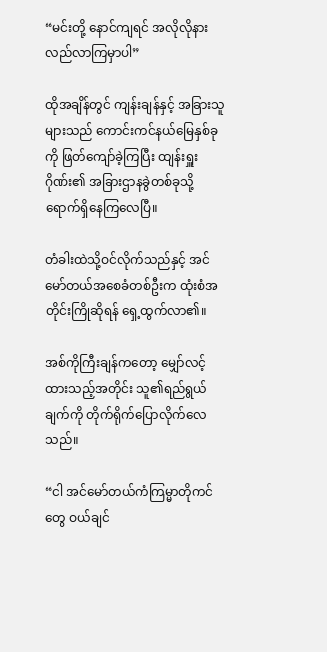“မင်းတို့ နောင်ကျရင် အလိုလိုနားလည်လာကြမှာပါ”

ထိုအချိန်တွင် ကျန်းချန်နှင့် အခြားသူများသည် ကောင်းကင်နယ်မြေနှစ်ခုကို ဖြတ်ကျော်ခဲ့ကြပြီး ထျန်းရှူးဂိုဏ်း၏ အခြားဌာနခွဲတစ်ခုသို့ ရောက်ရှိနေကြလေပြီ။

တံခါးထဲသို့ဝင်လိုက်သည်နှင့် အင်မော်တယ်အစေခံတစ်ဦးက ထုံးစံအတိုင်းကြိုဆိုရန် ရှေ့ထွက်လာ၏။

အစ်ကိုကြီးချန်ကတော့ မျှော်လင့်ထားသည့်အတိုင်း သူ၏ရည်ရွယ်ချက်ကို တိုက်ရိုက်ပြောလိုက်လေသည်။

“ငါ အင်မော်တယ်ကံကြမ္မာတိုကင်တွေ ဝယ်ချင်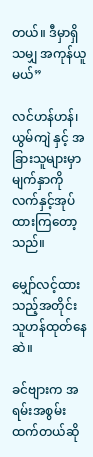တယ်။ ဒီမှာရှိသမျှ အကုန်ယူမယ်”

လင်ဟန်ဟန်၊ ယွမ်ကျဲ နှင့် အခြားသူများမှာ မျက်နှာကိုလက်နှင့်အုပ်ထားကြတော့သည်။

မျှော်လင့်ထားသည့်အတိုင်း သူဟန်ထုတ်နေဆဲ။

ခင်ဗျားက အရမ်းအစွမ်းထက်တယ်ဆို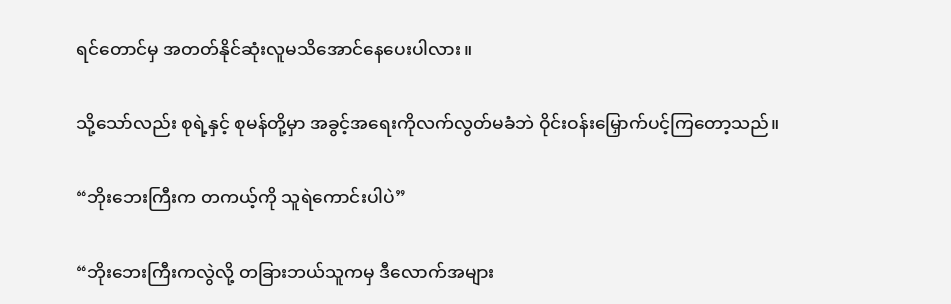ရင်တောင်မှ အတတ်နိုင်ဆုံးလူမသိအောင်နေပေးပါလား။

သို့သော်လည်း စုရဲ့နှင့် စုမန်တို့မှာ အခွင့်အရေးကိုလက်လွတ်မခံဘဲ ဝိုင်းဝန်းမြှောက်ပင့်ကြတော့သည်။

“ဘိုးဘေးကြီးက တကယ့်ကို သူရဲကောင်းပါပဲ”

“ဘိုးဘေးကြီးကလွဲလို့ တခြားဘယ်သူကမှ ဒီလောက်အများ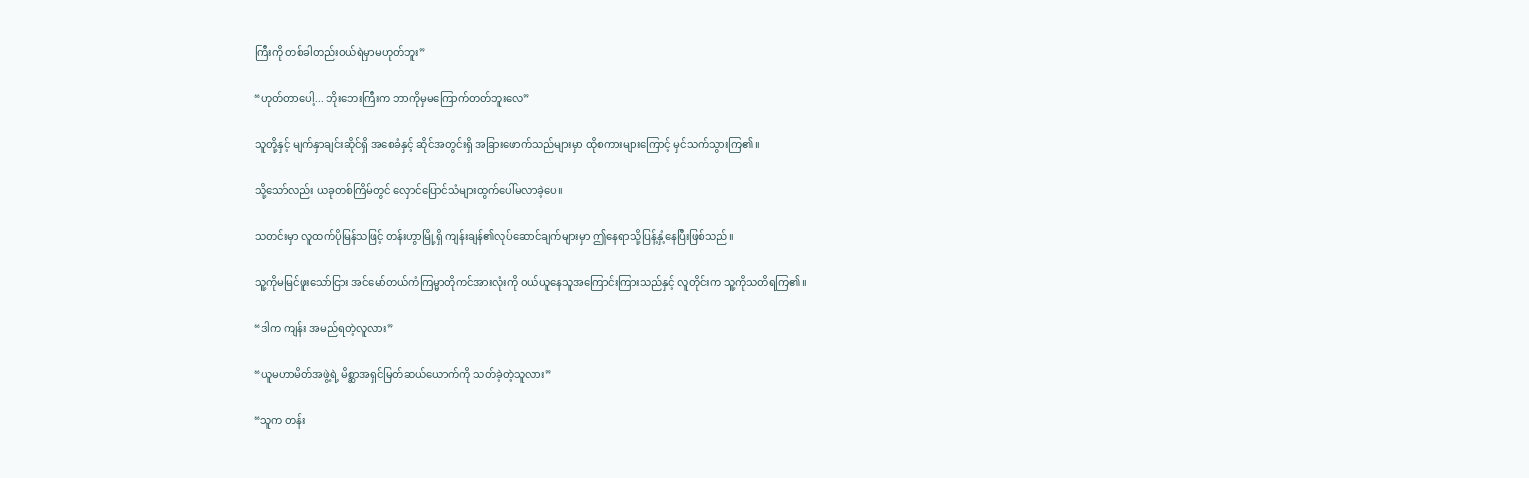ကြီးကို တစ်ခါတည်းဝယ်ရဲမှာမဟုတ်ဘူး”

“ဟုတ်တာပေါ့... ဘိုးဘေးကြီးက ဘာကိုမှမကြောက်တတ်ဘူးလေ”

သူတို့နှင့် မျက်နှာချင်းဆိုင်ရှိ အစေခံနှင့် ဆိုင်အတွင်းရှိ အခြားဖောက်သည်များမှာ ထိုစကားများကြောင့် မှင်သက်သွားကြ၏။

သို့သော်လည်း ယခုတစ်ကြိမ်တွင် လှောင်ပြောင်သံများထွက်ပေါ်မလာခဲ့ပေ။

သတင်းမှာ လူထက်ပိုမြန်သဖြင့် တန်းဟွာမြို့ရှိ ကျန်းချန်၏လုပ်ဆောင်ချက်များမှာ ဤနေရာသို့ပြန့်နှံ့နေပြီးဖြစ်သည်။

သူ့ကိုမမြင်ဖူးသော်ငြား အင်မော်တယ်ကံကြမ္မာတိုကင်အားလုံးကို ဝယ်ယူနေသူအကြောင်းကြားသည်နှင့် လူတိုင်းက သူ့ကိုသတိရကြ၏။

“ဒါက ကျန်း အမည်ရတဲ့လူလား”

“ယူမဟာမိတ်အဖွဲ့ရဲ့ မိစ္ဆာအရှင်မြတ်ဆယ်ယောက်ကို သတ်ခဲ့တဲ့သူလား”

“သူက တန်း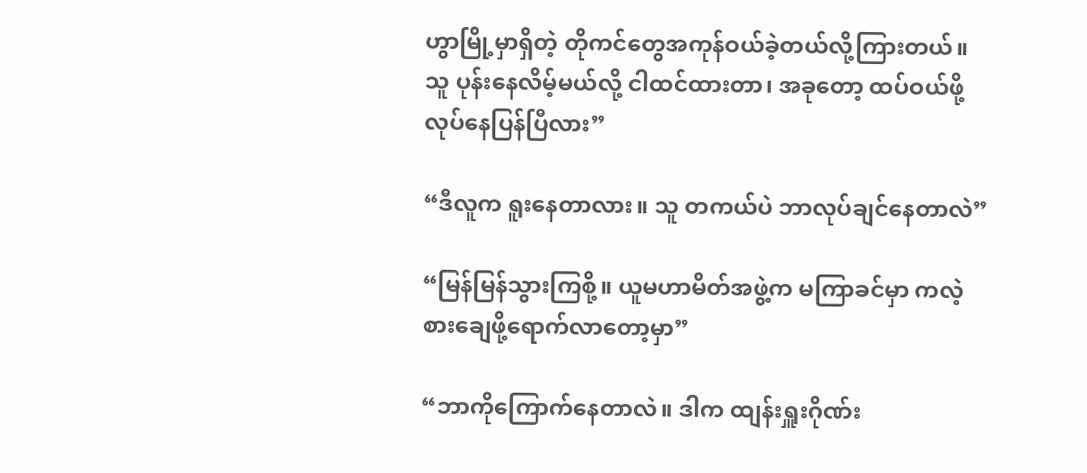ဟွာမြို့မှာရှိတဲ့ တိုကင်တွေအကုန်ဝယ်ခဲ့တယ်လို့ကြားတယ်။ သူ ပုန်းနေလိမ့်မယ်လို့ ငါထင်ထားတာ၊ အခုတော့ ထပ်ဝယ်ဖို့လုပ်နေပြန်ပြီလား”

“ဒီလူက ရူးနေတာလား။ သူ တကယ်ပဲ ဘာလုပ်ချင်နေတာလဲ”

“မြန်မြန်သွားကြစို့။ ယူမဟာမိတ်အဖွဲ့က မကြာခင်မှာ ကလဲ့စားချေဖို့ရောက်လာတော့မှာ”

“ဘာကိုကြောက်နေတာလဲ။ ဒါက ထျန်းရှူးဂိုဏ်း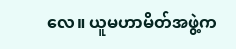လေ။ ယူမဟာမိတ်အဖွဲ့က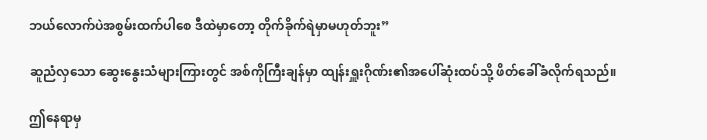ဘယ်လောက်ပဲအစွမ်းထက်ပါစေ ဒီထဲမှာတော့ တိုက်ခိုက်ရဲမှာမဟုတ်ဘူး”

ဆူညံလှသော ဆွေးနွေးသံများကြားတွင် အစ်ကိုကြီးချန်မှာ ထျန်းရှူးဂိုဏ်း၏အပေါ်ဆုံးထပ်သို့ ဖိတ်ခေါ်ခံလိုက်ရသည်။

ဤနေရာမှ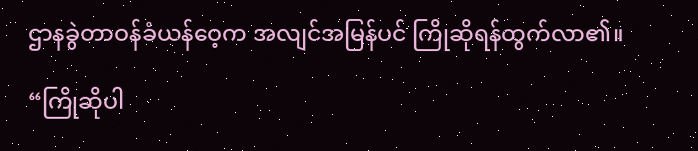ဌာနခွဲတာဝန်ခံယန်ဝေ့က အလျင်အမြန်ပင် ကြိုဆိုရန်ထွက်လာ၏။

“ကြိုဆိုပါ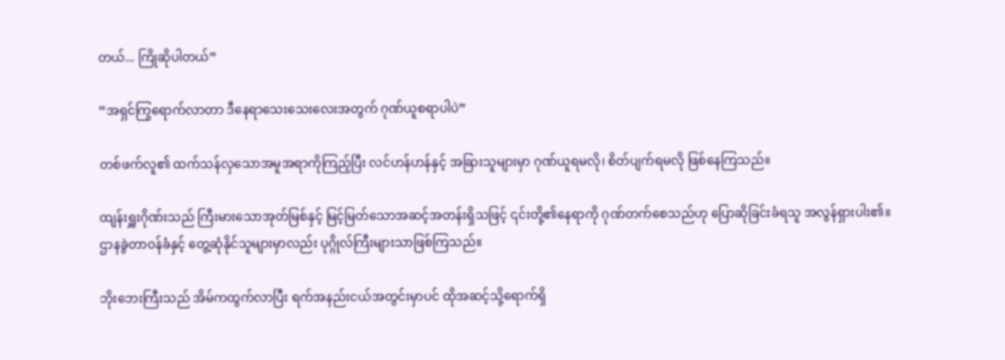တယ်... ကြိုဆိုပါတယ်”

“အရှင်ကြွရောက်လာတာ ဒီနေရာသေးသေးလေးအတွက် ဂုဏ်ယူစရာပါပဲ”

တစ်ဖက်လူ၏ ထက်သန်လှသောအမူအရာကိုကြည့်ပြီး လင်ဟန်ဟန်နှင့် အခြားသူများမှာ ဂုဏ်ယူရမလို၊ စိတ်ပျက်ရမလို ဖြစ်နေကြသည်။

ထျန်းရှူးဂိုဏ်းသည် ကြီးမားသောအုတ်မြစ်နှင့် မြင့်မြတ်သောအဆင့်အတန်းရှိသဖြင့် ၎င်းတို့၏နေရာကို ဂုဏ်တက်စေသည်ဟု ပြောဆိုခြင်းခံရသူ အလွန်ရှားပါး၏။ ဌာနခွဲတာဝန်ခံနှင့် တွေ့ဆုံနိုင်သူများမှာလည်း ပုဂ္ဂိုလ်ကြီးများသာဖြစ်ကြသည်။

ဘိုးဘေးကြီးသည် အိမ်ကထွက်လာပြီး ရက်အနည်းငယ်အတွင်းမှာပင် ထိုအဆင့်သို့ရောက်ရှိ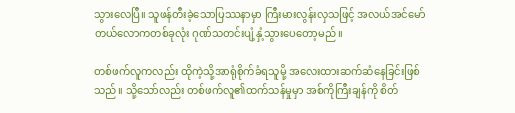သွားလေပြီ။ သူဖန်တီးခဲ့သောပြဿနာမှာ ကြီးမားလွန်းလှသဖြင့် အလယ်အင်မော်တယ်လောကတစ်ခုလုံး ဂုဏ်သတင်းပျံ့နှံ့သွားပေတော့မည်။

တစ်ဖက်လူကလည်း ထိုကဲ့သို့အာရုံစိုက်ခံရသူမို့ အလေးထားဆက်ဆံနေခြင်းဖြစ်သည်။ သို့သော်လည်း တစ်ဖက်လူ၏ထက်သန်မှုမှာ အစ်ကိုကြီးချန်ကို စိတ်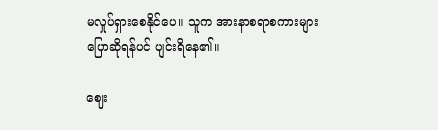မလှုပ်ရှားစေနိုင်ပေ။ သူက အားနာစရာစကားများပြောဆိုရန်ပင် ပျင်းရိနေ၏။

ဈေး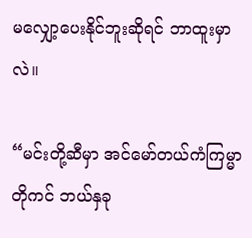မလျှော့ပေးနိုင်ဘူးဆိုရင် ဘာထူးမှာလဲ။

“မင်းတို့ဆီမှာ အင်မော်တယ်ကံကြမ္မာတိုကင် ဘယ်နှခု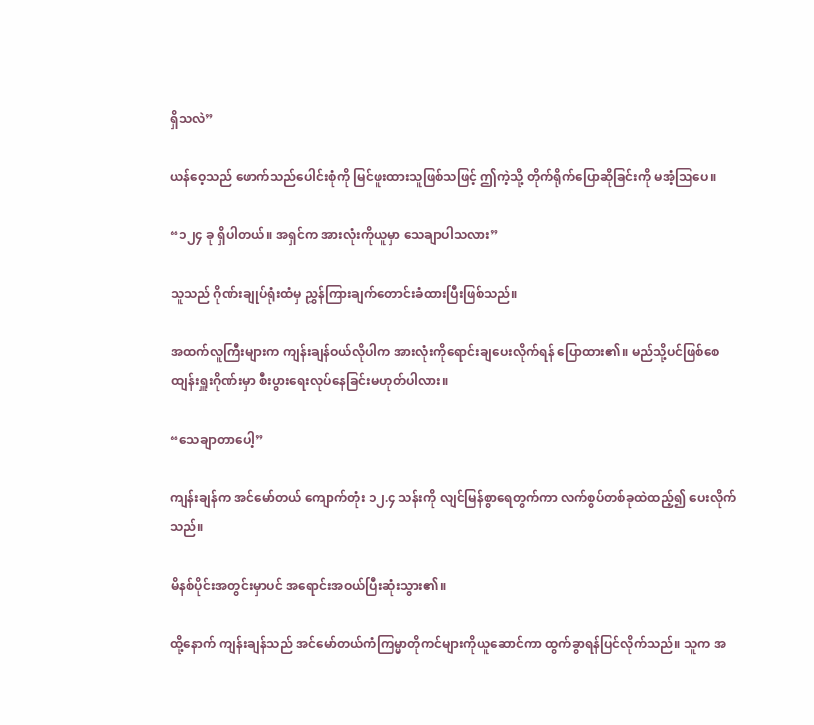ရှိသလဲ”

ယန်ဝေ့သည် ဖောက်သည်ပေါင်းစုံကို မြင်ဖူးထားသူဖြစ်သဖြင့် ဤကဲ့သို့ တိုက်ရိုက်ပြောဆိုခြင်းကို မအံ့ဩပေ။

“၁၂၄ ခု ရှိပါတယ်။ အရှင်က အားလုံးကိုယူမှာ သေချာပါသလား”

သူသည် ဂိုဏ်းချုပ်ရုံးထံမှ ညွှန်ကြားချက်တောင်းခံထားပြီးဖြစ်သည်။

အထက်လူကြီးများက ကျန်းချန်ဝယ်လိုပါက အားလုံးကိုရောင်းချပေးလိုက်ရန် ပြောထား၏။ မည်သို့ပင်ဖြစ်စေ ထျန်းရှူးဂိုဏ်းမှာ စီးပွားရေးလုပ်နေခြင်းမဟုတ်ပါလား။

“သေချာတာပေါ့”

ကျန်းချန်က အင်မော်တယ် ကျောက်တုံး ၁၂.၄ သန်းကို လျင်မြန်စွာရေတွက်ကာ လက်စွပ်တစ်ခုထဲထည့်၍ ပေးလိုက်သည်။

မိနစ်ပိုင်းအတွင်းမှာပင် အရောင်းအဝယ်ပြီးဆုံးသွား၏။

ထို့နောက် ကျန်းချန်သည် အင်မော်တယ်ကံကြမ္မာတိုကင်များကိုယူဆောင်ကာ ထွက်ခွာရန်ပြင်လိုက်သည်။ သူက အ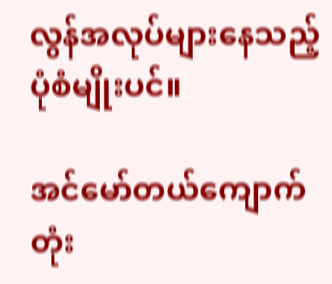လွန်အလုပ်များနေသည့် ပုံစံမျိုးပင်။

အင်မော်တယ်ကျောက်တုံး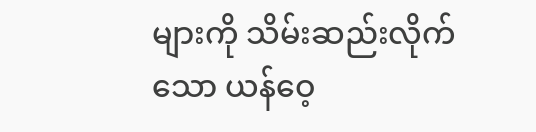များကို သိမ်းဆည်းလိုက်သော ယန်ဝေ့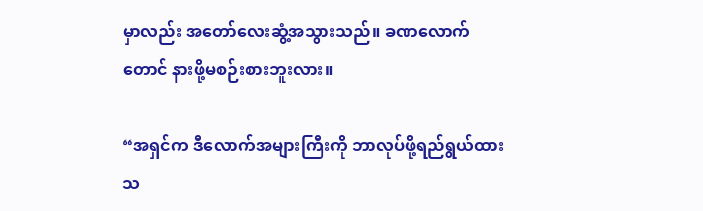မှာလည်း အတော်လေးဆွံ့အသွားသည်။ ခဏလောက်တောင် နားဖို့မစဉ်းစားဘူးလား။

“အရှင်က ဒီလောက်အများကြီးကို ဘာလုပ်ဖို့ရည်ရွယ်ထားသ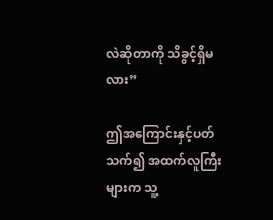လဲဆိုတာကို သိခွင့်ရှိမလား”

ဤအကြောင်းနှင့်ပတ်သက်၍ အထက်လူကြီးများက သူ့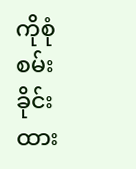ကိုစုံစမ်းခိုင်းထား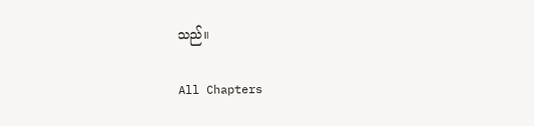သည်။

All Chapters